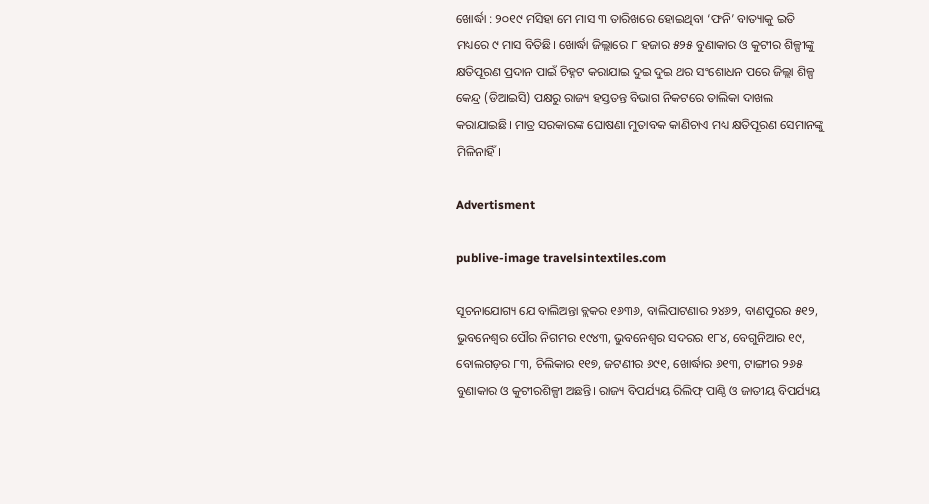ଖୋର୍ଦ୍ଧା : ୨୦୧୯ ମସିହା ମେ ମାସ ୩ ତାରିଖରେ ହୋଇଥିବା ‘ଫନି’ ବାତ୍ୟାକୁ ଇତି ମଧ୍ୟରେ ୯ ମାସ ବିତିଛି। ଖୋର୍ଦ୍ଧା ଜିଲ୍ଲାରେ ୮ ହଜାର ୫୨୫ ବୁଣାକାର ଓ କୁଟୀର ଶିଳ୍ପୀଙ୍କୁ କ୍ଷତିପୂରଣ ପ୍ରଦାନ ପାଇଁ ଚିହ୍ନଟ କରାଯାଇ ଦୁଇ ଦୁଇ ଥର ସଂଶୋଧନ ପରେ ଜିଲ୍ଲା ଶିଳ୍ପ କେନ୍ଦ୍ର (ଡିଆଇସି) ପକ୍ଷରୁ ରାଜ୍ୟ ହସ୍ତତନ୍ତ ବିଭାଗ ନିକଟରେ ତାଲିକା ଦାଖଲ କରାଯାଇଛି। ମାତ୍ର ସରକାରଙ୍କ ଘୋଷଣା ମୁତାବକ କାଣିଚାଏ ମଧ୍ୟ କ୍ଷତିପୂରଣ ସେମାନଙ୍କୁ ମିଳିନାହିଁ।

Advertisment

publive-image travelsintextiles.com

ସୂଚନାଯୋଗ୍ୟ ଯେ ବାଲିଅନ୍ତା ବ୍ଲକର ୧୬୩୬, ବାଲିପାଟଣାର ୨୪୬୨, ବାଣପୁରର ୫୧୨, ଭୁବନେଶ୍ବର ପୌର ନିଗମର ୧୯୪୩, ଭୁବନେଶ୍ବର ସଦରର ୧୮୪, ବେଗୁନିଆର ୧୯, ବୋଲଗଡ଼ର ୮୩, ଚିଲିକାର ୧୧୭, ଜଟଣୀର ୬୯୧, ଖୋର୍ଦ୍ଧାର ୬୧୩, ଟାଙ୍ଗୀର ୨୬୫ ବୁଣାକାର ଓ କୁଟୀରଶିଳ୍ପୀ ଅଛନ୍ତି। ରାଜ୍ୟ ବିପର୍ଯ୍ୟୟ ରିଲିଫ୍ ପାଣ୍ଠି ଓ ଜାତୀୟ ବିପର୍ଯ୍ୟୟ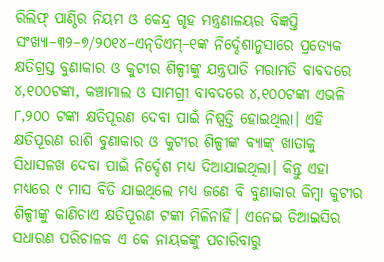ରିଲିଫ୍ ପାଣ୍ଠିର ନିୟମ ଓ କେନ୍ଦ୍ର ଗୃହ ମନ୍ତ୍ରଣାଳୟର ବିଜ୍ଞପ୍ତି ସଂଖ୍ୟା–୩୨–୭/୨୦୧୪–ଏନ୍‌ଡିଏମ୍–୧ଙ୍କ ନିର୍ଦ୍ଦେଶାନୁସାରେ ପ୍ରତ୍ୟେକ କ୍ଷତିଗ୍ରସ୍ତ ବୁଣାକାର ଓ କୁଟୀର ଶିଳ୍ପୀଙ୍କୁ ଯନ୍ତ୍ରପାତି ମରାମତି ବାବଦରେ ୪,୧୦୦ଟଙ୍କା, କଞ୍ଚାମାଲ ଓ ସାମଗ୍ରୀ ବାବଦରେ ୪,୧୦୦ଟଙ୍କା ଏଭଳି ୮,୨୦୦ ଟଙ୍କା କ୍ଷତିପୂରଣ ଦେବା ପାଇଁ ନିଷ୍ପତ୍ତି ହୋଇଥିଲା। ଏହି କ୍ଷତିପୂରଣ ରାଶି ବୁଣାକାର ଓ କୁଟୀର ଶିଳ୍ପୀଙ୍କ ବ୍ୟାଙ୍କ୍ ଖାତାକୁ ସିଧାସଳଖ ଦେବା ପାଇଁ ନିର୍ଦ୍ଦେଶ ମଧ୍ୟ ଦିଆଯାଇଥିଲା। କିନ୍ତୁ ଏହା ମଧ୍ୟରେ ୯ ମାସ ବିତି ଯାଇଥିଲେ ମଧ୍ୟ ଜଣେ ବି ବୁଣାକାର କିମ୍ବା କୁଟୀର ଶିଳ୍ପୀଙ୍କୁ କାଣିଚାଏ କ୍ଷତିପୂରଣ ଟଙ୍କା ମିଳିନାହିଁ। ଏନେଇ ଡିଆଇସିର ସଧାରଣ ପରିଚାଳକ ଏ କେ ନାୟକଙ୍କୁ ପଚାରିବାରୁ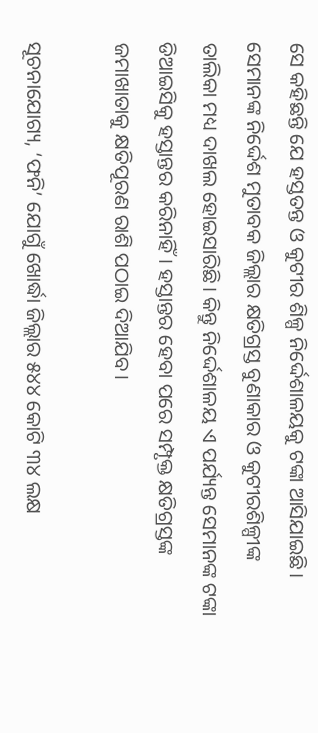ସେ କହିଛନ୍ତି ଯେ ହସ୍ତତନ୍ତ ଓ କୁଟୀର ଶିଳ୍ପ ନିର୍ଦ୍ଦେଶାଳୟକୁ ଟଙ୍କା ଆସିଯାଇଛି। ସେମାନଙ୍କ ନିର୍ଦ୍ଦେଶ ମୁତାବକ ଜିଲ୍ଲାର କ୍ଷତିଗ୍ରସ୍ତ ବୁଣାକାର ଓ କୁଟୀରଶିଳ୍ପୀଙ୍କ ତାଲିକା ମଧ୍ୟ ଦାଖଲ ହୋଇସାରିଛି। କିନ୍ତୁ ନିର୍ଦ୍ଦେଶାଳୟ ଏ ପର୍ଯ୍ୟନ୍ତ ସେମାନଙ୍କ ଟଙ୍କା ଡିଆଇସିକୁ ହସ୍ତାନ୍ତର କରିନାହିଁ। ହସ୍ତାନ୍ତର ହେବା ପରେ ସମ୍ପୃକ୍ତ କ୍ଷତିଗ୍ରସ୍ତଙ୍କ ଜମାଖାତାକୁ କ୍ଷତିପୂରଣ ରାଶି ପଠାଇ ଦିଆଯିବ।

ସୂଚନାଯୋଗ୍ୟ, ‘ଫନି’ ଯୋଗୁଁ ଖୋର୍ଦ୍ଧା ଜିଲ୍ଲାର ୫୪୪ କୋଟି ୩୪ ଲକ୍ଷ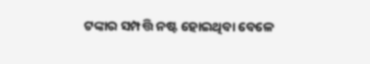ଟଙ୍କାର ସମ୍ପତ୍ତି ନଷ୍ଟ ହୋଇଥିବା ବେଳେ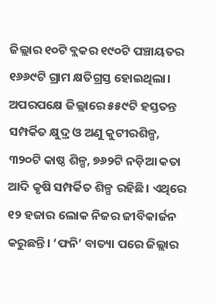ଜିଲ୍ଲାର ୧୦ଟି ବ୍ଲକର ୧୯୦ଟି ପଞ୍ଚାୟତର ୧୬୬୯ଟି ଗ୍ରାମ କ୍ଷତିଗ୍ରସ୍ତ ହୋଇଥିଲା। ଅପରପକ୍ଷେ ଜିଲ୍ଲାରେ ୫୫୯ଟି ହସ୍ତତନ୍ତ ସମ୍ପର୍କିତ କ୍ଷୁଦ୍ର ଓ ଅଣୁ କୁଟୀରଶିଳ୍ପ, ୩୨୦ଟି କାଷ୍ଠ ଶିଳ୍ପ, ୭୬୨ଟି ନଡ଼ିଆ କତା ଆଦି କୃଷି ସମ୍ପର୍କିତ ଶିଳ୍ପ ରହିଛି। ଏଥିରେ ୧୨ ହଜାର ଲୋକ ନିଜର ଜୀବିକାର୍ଜନ କରୁଛନ୍ତି। ‘ଫନି’ ବାତ୍ୟା ପରେ ଜିଲ୍ଲାର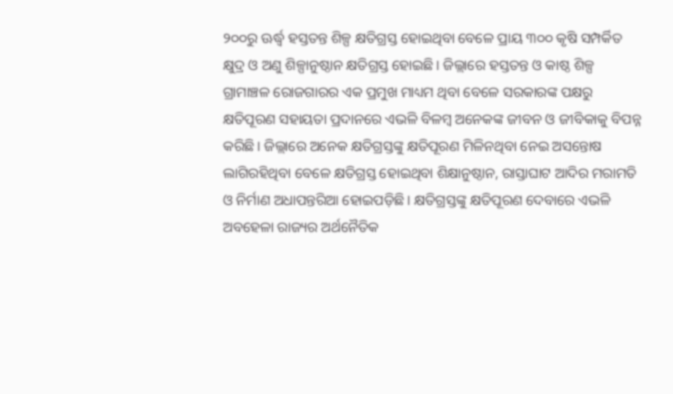୨୦୦ରୁ ଊର୍ଦ୍ଧ୍ବ ହସ୍ତତନ୍ତ ଶିଳ୍ପ କ୍ଷତିଗ୍ରସ୍ତ ହୋଇଥିବା ବେଳେ ପ୍ରାୟ ୩୦୦ କୃଷି ସମ୍ପର୍କିତ କ୍ଷୁଦ୍ର ଓ ଅଣୁ ଶିଳ୍ପାନୁଷ୍ଠାନ କ୍ଷତିଗ୍ରସ୍ତ ହୋଇଛି। ଜିଲ୍ଲାରେ ହସ୍ତତନ୍ତ ଓ କାଷ୍ଠ ଶିଳ୍ପ ଗ୍ରାମାଞ୍ଚଳ ରୋଜଗାରର ଏକ ପ୍ରମୁଖ ମାଧ୍ୟମ ଥିବା ବେଳେ ସରକାରଙ୍କ ପକ୍ଷରୁ କ୍ଷତିପୂରଣ ସହାୟତା ପ୍ରଦାନରେ ଏଭଳି ବିଳମ୍ବ ଅନେକଙ୍କ ଜୀବନ ଓ ଜୀବିକାକୁ ବିପନ୍ନ କରିଛି। ଜିଲ୍ଲାରେ ଅନେକ କ୍ଷତିଗ୍ରସ୍ତଙ୍କୁ କ୍ଷତିପୂରଣ ମିଳିନଥିବା ନେଇ ଅସନ୍ତୋଷ ଲାଗିରହିଥିବା ବେଳେ କ୍ଷତିଗ୍ରସ୍ତ ହୋଇଥିବା ଶିକ୍ଷାନୁଷ୍ଠାନ, ରାସ୍ତାଘାଟ ଆଦିର ମରାମତି ଓ ନିର୍ମାଣ ଅଧାପନ୍ତରିଆ ହୋଇପଡ଼ିଛି। କ୍ଷତିଗ୍ରସ୍ତଙ୍କୁ କ୍ଷତିପୂରଣ ଦେବାରେ ଏଭଳି ଅବହେଳା ରାଜ୍ୟର ଅର୍ଥନୈତିକ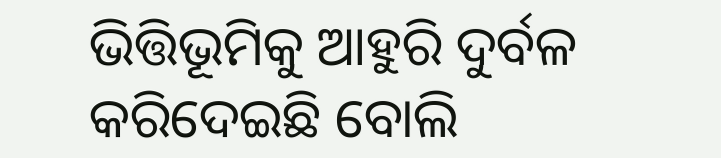ଭିତ୍ତିଭୂମିକୁ ଆହୁରି ଦୁର୍ବଳ କରିଦେଇଛି ବୋଲି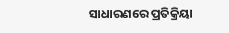ସାଧାରଣରେ ପ୍ରତିକ୍ରିୟା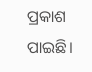ପ୍ରକାଶ ପାଇଛି।